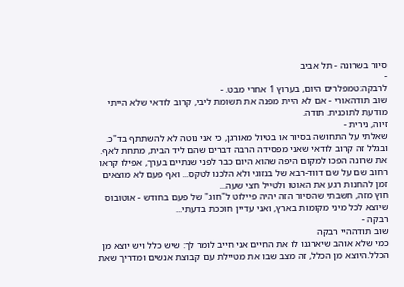סיור בשרונה - תל אביב
-
לרבקה:טמפלרים היום, בערוץ 1 אחרי מבט. -
שוב תודהאורי - אם לא היית מפנה את תשומת ליבי, קרוב לודאי שלא הייתי מודעת לתוכנית. תודה.
זיוה, נירית -
שאלתי על התחושה בסיור או בטיול מאורגן, כי אני נוטה לא להשתתף בד"כ. ובגלל זה קרוב לודאי שאני מפסידה הרבה דברים שהם ליד הבית, מתחת לאף.
את שרונה הפכו למקום היפה שהוא היום כבר לפני שנתיים בערך, אפילו קראו רחוב שם על שם דווד-רבא של בנזוגי ולא הלכנו לטקס... ואף פעם לא מוצאים זמן להחנות רגע את האוטו ולטייל חצי שעה...
חוץ מזה, חשבתי שהסיור הזה יהיה פיילוט ל"חוג" של פעם בחודש - אוטובוס שיוצא לכל מיני מקומות בארץ, ואני עדיין חוככת בדעתי...
רבקה -
שוב תודההיי רבקה
כמי שלא אוהב שיארגנו לו את החיים אני חייב לומר לך: שיש כלל ויש יוצא מן הכלל.היוצא מן הכלל, זה מצב שבו את מטיילת עם קבוצת אנשים ומדריך שאת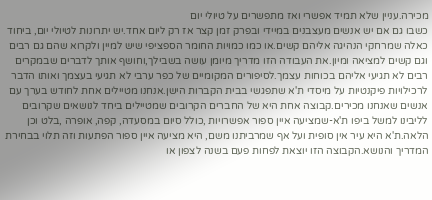מכירה.עניין שלא תמיד אפשרי ואז מתפשרים על טיולי יום
כשבו גם אם יש אנשים מעצבנים במיידי ובפרק זמן קצר אז רק ליום אחד.יש יתרונות לטיולי יום, ביחוד כאלה שמרחקי הנהיגה אליהם קשים.או כמו כמויות החומר הספציפי שיש למיין ולקרוא שהם גם רבים וגם קשים למציאה ומיון.את העבודה הזו מדריך מיומן עושה בשבילך,וחושף אותך לדברים שבמקרים רבים לא תגיעי אליהם בכוחות עצמך.לסיפורים המקומיים של כפר ערבי לא תגיעי בעצמך ואותו הדבר לרכילויות פיקנטיות על מיסדי ת'א שתפגשי בבית הקברות הישן.אנחנו מטיילים אחת לחודש בערך עם אנשים שאנחנו מכירים.קבוצה אחת היא של החברים הקרובים שמטיילים ביחד לנושאים שקרובים לליבינו למשל ביפו ת'א-שמציעה איין ספור אפשרויות ,כולל סיום במסעדה, קפה, אופרה ,בלט וכן הלאה.ת'א היא עיר אין סופית ועל אף שמרביתנו משם, היא מציעה איין ספור הפתעות וזה תלוי בבחירת המדריך והנושא.הקבוצה הזו יוצאת לפחות פעם בשנה לצפון או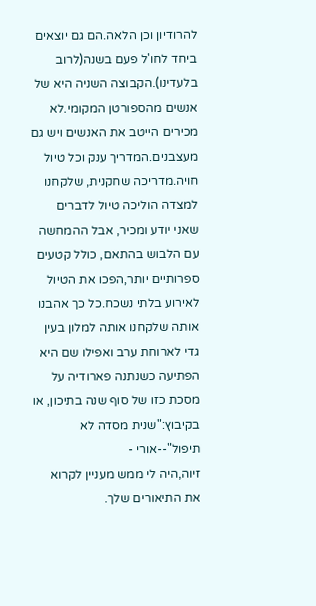להרודיון וכן הלאה.הם גם יוצאים ביחד לחו'ל פעם בשנה(לרוב בלעדינו).הקבוצה השניה היא של אנשים מהספורטן המקומי.לא מכירים הייטב את האנשים ויש גם מעצבנים.המדריך ענק וכל טיול חויה.מדריכה שחקנית, שלקחנו למצדה הוליכה טיול לדברים שאני יודע ומכיר, אבל ההמחשה עם הלבוש בהתאם, כולל קטעים ספרותיים יותר,הפכו את הטיול לאירוע בלתי נשכח.כל כך אהבנו אותה שלקחנו אותה למלון בעין גדי לארוחת ערב ואפילו שם היא הפתיעה כשנתנה פארודיה על מסכת כזו של סוף שנה בתיכון, או בקיבוץ:"שנית מסדה לא תיפול"--אורי -
זיוה,היה לי ממש מעניין לקרוא את התיאורים שלך.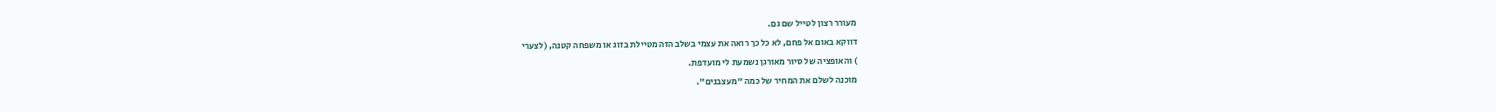מעורר רצון לטייל שם גם.
דווקא באום אל פחם, לא כל כך רואה את עצמי בשלב הזה מטיילת בזוג או משפחה קטנה, (לצערי
) והאופציה של סיור מאורגן נשמעת לי מועדפת.
מוכנה לשלם את המחיר של כמה "מעצבנים".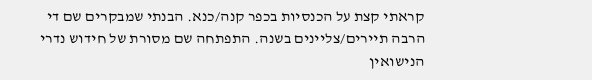קראתי קצת על הכנסיות בכפר קנה/כנא. הבנתי שמבקרים שם די הרבה תיירים/צליינים בשנה. התפתחה שם מסורת של חידוש נדרי הנישואין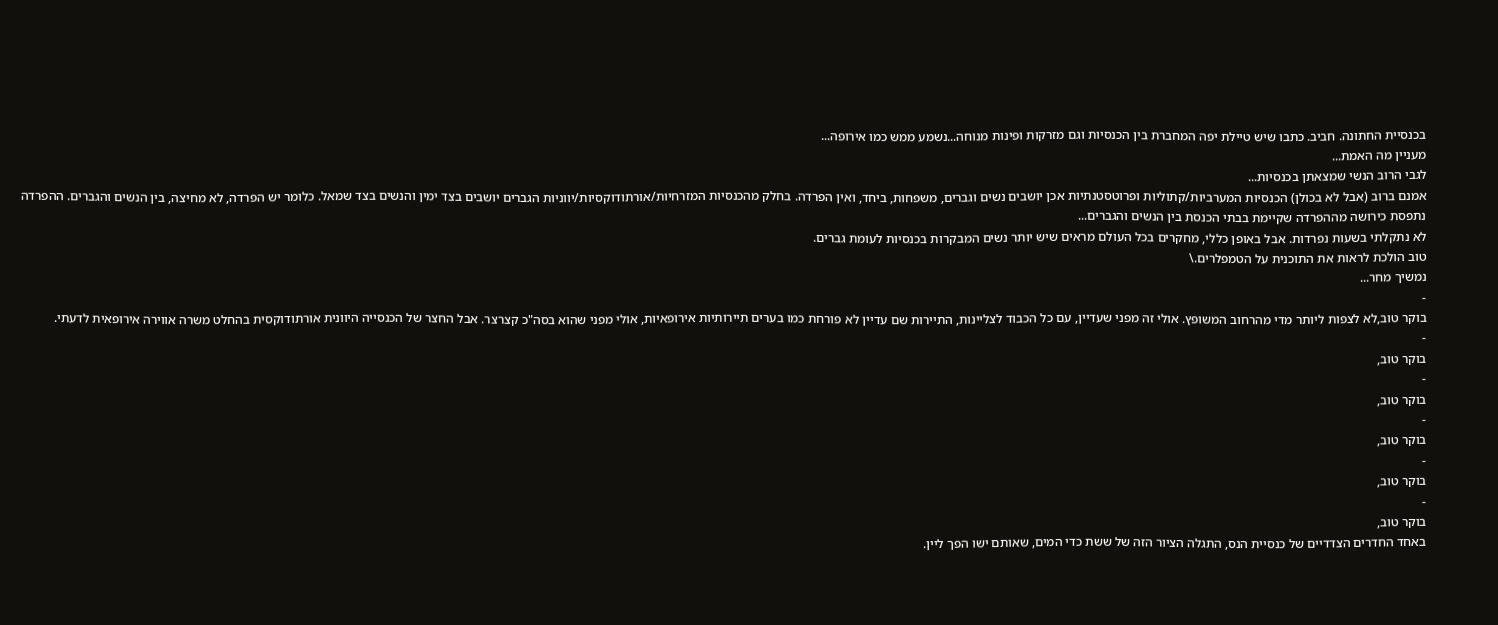בכנסיית החתונה. חביב. כתבו שיש טיילת יפה המחברת בין הכנסיות וגם מזרקות ופינות מנוחה...נשמע ממש כמו אירופה...
מעניין מה האמת...
לגבי הרוב הנשי שמצאתן בכנסיות...
אמנם ברוב (אבל לא בכולן) הכנסיות המערביות/קתוליות ופרוטסטנתיות אכן יושבים נשים וגברים, משפחות, ביחד, ואין הפרדה. בחלק מהכנסיות המזרחיות/אורתודוקסיות/יווניות הגברים יושבים בצד ימין והנשים בצד שמאל. כלומר יש הפרדה, לא מחיצה, בין הנשים והגברים. ההפרדה נתפסת כירושה מההפרדה שקיימת בבתי הכנסת בין הנשים והגברים...
לא נתקלתי בשעות נפרדות. אבל באופן כללי, מחקרים בכל העולם מראים שיש יותר נשים המבקרות בכנסיות לעומת גברים.
טוב הולכת לראות את התוכנית על הטמפלרים.\
נמשיך מחר...
-
בוקר טוב,לא לצפות ליותר מדי מהרחוב המשופץ. אולי זה מפני שעדיין, עם כל הכבוד לצליינות, התיירות שם עדיין לא פורחת כמו בערים תיירותיות אירופאיות, אולי מפני שהוא בסה"כ קצרצר. אבל החצר של הכנסייה היוונית אורתודוקסית בהחלט משרה אווירה אירופאית לדעתי.
-
בוקר טוב,
-
בוקר טוב,
-
בוקר טוב,
-
בוקר טוב,
-
בוקר טוב,
באחד החדרים הצדדיים של כנסיית הנס, התגלה הציור הזה של ששת כדי המים, שאותם ישו הפך ליין.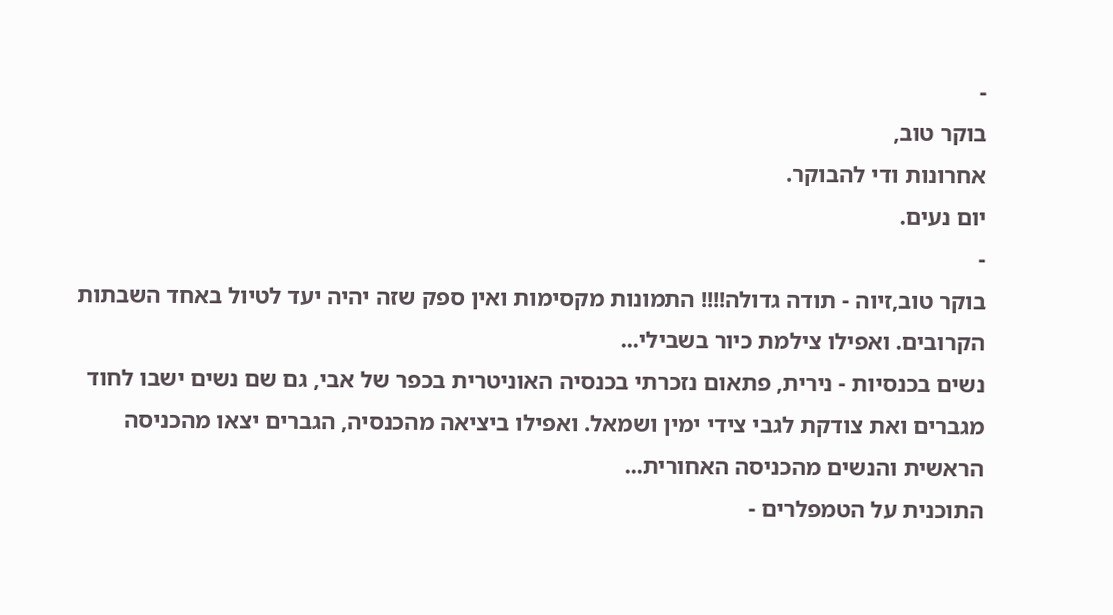-
בוקר טוב,
אחרונות ודי להבוקר.
יום נעים.
-
בוקר טוב,זיוה - תודה גדולה!!!! התמונות מקסימות ואין ספק שזה יהיה יעד לטיול באחד השבתות הקרובים. ואפילו צילמת כיור בשבילי...
נשים בכנסיות - נירית, פתאום נזכרתי בכנסיה האוניטרית בכפר של אבי, גם שם נשים ישבו לחוד מגברים ואת צודקת לגבי צידי ימין ושמאל. ואפילו ביציאה מהכנסיה, הגברים יצאו מהכניסה הראשית והנשים מהכניסה האחורית...
התוכנית על הטמפלרים -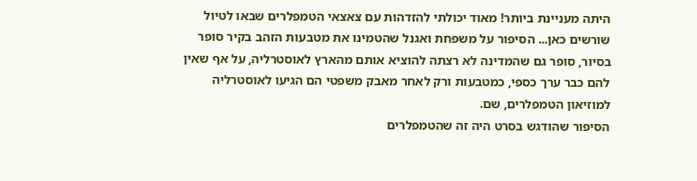היתה מעניינת ביותר! מאוד יכולתי להזדהות עם צאצאי הטמפלרים שבאו לטיול שורשים כאן... הסיפור על משפחת ואגנל שהטמינו את מטבעות הזהב בקיר סופר בסיור, סופר גם שהמדינה לא רצתה להוציא אותם מהארץ לאוסטרליה, על אף שאין להם כבר ערך כספי, כמטבעות ורק לאחר מאבק משפטי הם הגיעו לאוסטרליה למוזיאון הטמפלרים, שם.
הסיפור שהודגש בסרט היה זה שהטמפלרים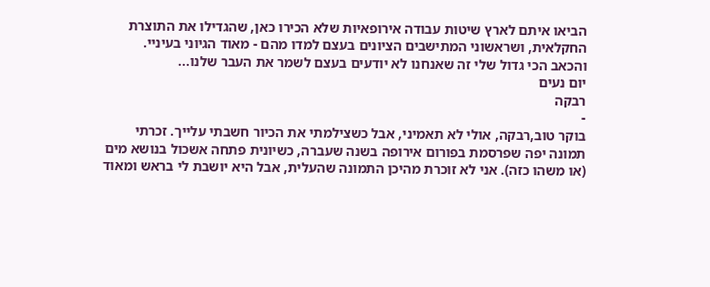הביאו איתם לארץ שיטות עבודה אירופאיות שלא הכירו כאן, שהגדילו את התוצרת החקלאית, ושראשוני המתישבים הציונים בעצם למדו מהם - מאוד הגיוני בעיניי.
והכאב הכי גדול שלי זה שאנחנו לא יודעים בעצם לשמר את העבר שלנו...
יום נעים
רבקה
-
בוקר טוב,רבקה, אולי לא תאמיני, אבל כשצילמתי את הכיור חשבתי עלייך. זכרתי תמונה יפה שפרסמת בפורום אירופה בשנה שעברה, כשיונית פתחה אשכול בנושא מים (או משהו כזה). אני לא זוכרת מהיכן התמונה שהעלית, אבל היא יושבת לי בראש ומאוד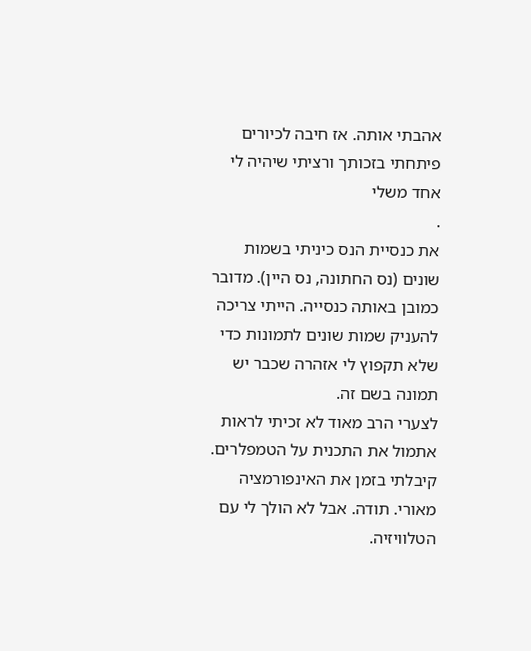אהבתי אותה. אז חיבה לכיורים פיתחתי בזכותך ורציתי שיהיה לי אחד משלי
.
את כנסיית הנס כיניתי בשמות שונים (נס החתונה, נס היין). מדובר כמובן באותה כנסייה. הייתי צריכה להעניק שמות שונים לתמונות כדי שלא תקפוץ לי אזהרה שכבר יש תמונה בשם זה.
לצערי הרב מאוד לא זכיתי לראות אתמול את התכנית על הטמפלרים. קיבלתי בזמן את האינפורמציה מאורי. תודה. אבל לא הולך לי עם הטלוויזיה.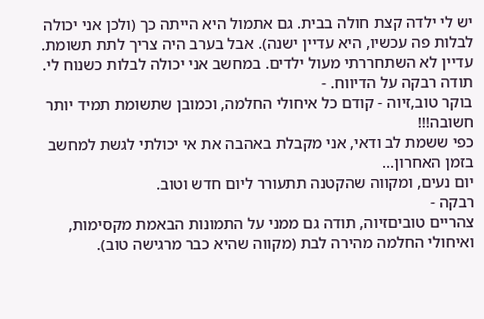יש לי ילדה קצת חולה בבית. גם אתמול היא הייתה כך (ולכן אני יכולה לבלות פה עכשיו, היא עדיין ישנה). אבל בערב היה צריך לתת תשומת. עדיין לא השתחררתי מעול ילדים. במחשב אני יכולה לבלות כשנוח לי. תודה רבקה על הדיווח. -
בוקר טוב,זיוה - קודם כל איחולי החלמה, וכמובן שתשומת תמיד יותר חשובה!!!
כפי ששמת לב ודאי, אני מקבלת באהבה את אי יכולתי לגשת למחשב בזמן האחרון...
יום נעים, ומקווה שהקטנה תתעורר ליום חדש וטוב.
רבקה -
צהריים טוביםזיוה, תודה גם ממני על התמונות הבאמת מקסימות, ואיחולי החלמה מהירה לבת (מקווה שהיא כבר מרגישה טוב).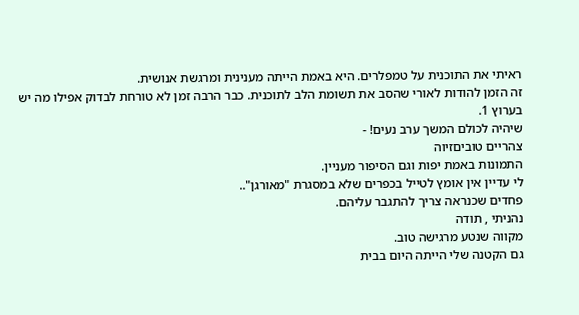ראיתי את התוכנית על טמפלרים. היא באמת הייתה מענינית ומרגשת אנושית.
זה הזמן להודות לאורי שהסב את תשומת הלב לתוכנית. כבר הרבה זמן לא טורחת לבדוק אפילו מה יש בערוץ 1.
שיהיה לכולם המשך ערב נעים! -
צהריים טוביםזיוה
התמונות באמת יפות וגם הסיפור מעניין.
לי עדיין אין אומץ לטייל בכפרים שלא במסגרת "מאורגן"..
פחדים שכנראה צריך להתגבר עליהם.
נהניתי , תודה
מקווה שנטע מרגישה טוב.
גם הקטנה שלי הייתה היום בבית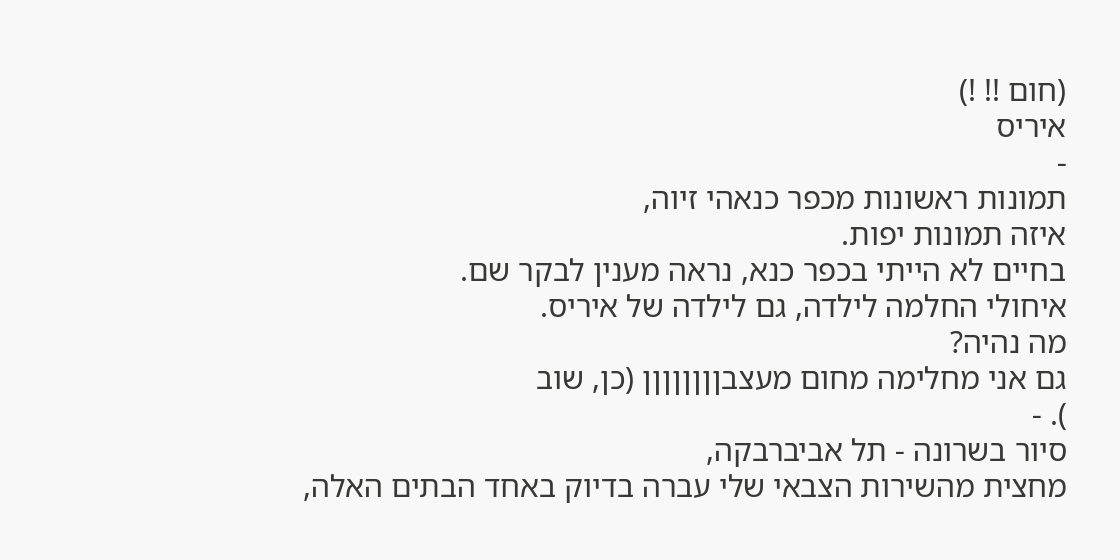(חום !! !)
איריס
-
תמונות ראשונות מכפר כנאהי זיוה,
איזה תמונות יפות.
בחיים לא הייתי בכפר כנא, נראה מענין לבקר שם.
איחולי החלמה לילדה, גם לילדה של איריס.
מה נהיה?
גם אני מחלימה מחום מעצבןןןןןןןן (כן, שוב
). -
סיור בשרונה - תל אביברבקה,
מחצית מהשירות הצבאי שלי עברה בדיוק באחד הבתים האלה,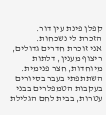קפלן פינת עין דור.
הזכרת לי נשכחות.
אני זוכרת חדרים גדולים, ריצוף מענין, דלתות מיוחדות, חצר פנימית.
השתתפתי בעבר בסיורים בעקבות הטמפלרים בבני עטרות, בבית לחם הגלילת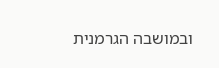ובמושבה הגרמנית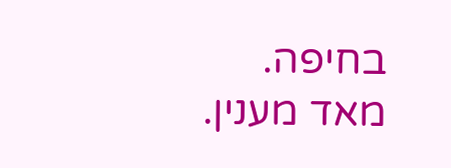בחיפה.
מאד מענין.